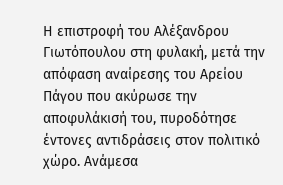Η επιστροφή του Αλέξανδρου Γιωτόπουλου στη φυλακή, μετά την απόφαση αναίρεσης του Αρείου Πάγου που ακύρωσε την αποφυλάκισή του, πυροδότησε έντονες αντιδράσεις στον πολιτικό χώρο. Ανάμεσα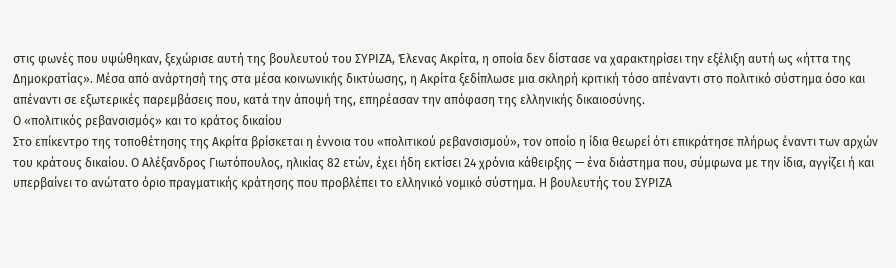στις φωνές που υψώθηκαν, ξεχώρισε αυτή της βουλευτού του ΣΥΡΙΖΑ, Έλενας Ακρίτα, η οποία δεν δίστασε να χαρακτηρίσει την εξέλιξη αυτή ως «ήττα της Δημοκρατίας». Μέσα από ανάρτησή της στα μέσα κοινωνικής δικτύωσης, η Ακρίτα ξεδίπλωσε μια σκληρή κριτική τόσο απέναντι στο πολιτικό σύστημα όσο και απέναντι σε εξωτερικές παρεμβάσεις που, κατά την άποψή της, επηρέασαν την απόφαση της ελληνικής δικαιοσύνης.
Ο «πολιτικός ρεβανσισμός» και το κράτος δικαίου
Στο επίκεντρο της τοποθέτησης της Ακρίτα βρίσκεται η έννοια του «πολιτικού ρεβανσισμού», τον οποίο η ίδια θεωρεί ότι επικράτησε πλήρως έναντι των αρχών του κράτους δικαίου. Ο Αλέξανδρος Γιωτόπουλος, ηλικίας 82 ετών, έχει ήδη εκτίσει 24 χρόνια κάθειρξης — ένα διάστημα που, σύμφωνα με την ίδια, αγγίζει ή και υπερβαίνει το ανώτατο όριο πραγματικής κράτησης που προβλέπει το ελληνικό νομικό σύστημα. Η βουλευτής του ΣΥΡΙΖΑ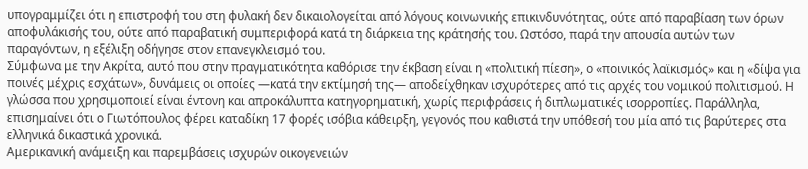υπογραμμίζει ότι η επιστροφή του στη φυλακή δεν δικαιολογείται από λόγους κοινωνικής επικινδυνότητας, ούτε από παραβίαση των όρων αποφυλάκισής του, ούτε από παραβατική συμπεριφορά κατά τη διάρκεια της κράτησής του. Ωστόσο, παρά την απουσία αυτών των παραγόντων, η εξέλιξη οδήγησε στον επανεγκλεισμό του.
Σύμφωνα με την Ακρίτα, αυτό που στην πραγματικότητα καθόρισε την έκβαση είναι η «πολιτική πίεση», ο «ποινικός λαϊκισμός» και η «δίψα για ποινές μέχρις εσχάτων», δυνάμεις οι οποίες —κατά την εκτίμησή της— αποδείχθηκαν ισχυρότερες από τις αρχές του νομικού πολιτισμού. Η γλώσσα που χρησιμοποιεί είναι έντονη και απροκάλυπτα κατηγορηματική, χωρίς περιφράσεις ή διπλωματικές ισορροπίες. Παράλληλα, επισημαίνει ότι ο Γιωτόπουλος φέρει καταδίκη 17 φορές ισόβια κάθειρξη, γεγονός που καθιστά την υπόθεσή του μία από τις βαρύτερες στα ελληνικά δικαστικά χρονικά.
Αμερικανική ανάμειξη και παρεμβάσεις ισχυρών οικογενειών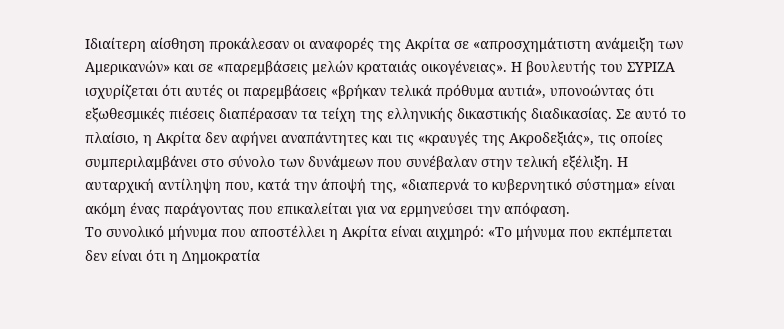Ιδιαίτερη αίσθηση προκάλεσαν οι αναφορές της Ακρίτα σε «απροσχημάτιστη ανάμειξη των Αμερικανών» και σε «παρεμβάσεις μελών κραταιάς οικογένειας». Η βουλευτής του ΣΥΡΙΖΑ ισχυρίζεται ότι αυτές οι παρεμβάσεις «βρήκαν τελικά πρόθυμα αυτιά», υπονοώντας ότι εξωθεσμικές πιέσεις διαπέρασαν τα τείχη της ελληνικής δικαστικής διαδικασίας. Σε αυτό το πλαίσιο, η Ακρίτα δεν αφήνει αναπάντητες και τις «κραυγές της Ακροδεξιάς», τις οποίες συμπεριλαμβάνει στο σύνολο των δυνάμεων που συνέβαλαν στην τελική εξέλιξη. Η αυταρχική αντίληψη που, κατά την άποψή της, «διαπερνά το κυβερνητικό σύστημα» είναι ακόμη ένας παράγοντας που επικαλείται για να ερμηνεύσει την απόφαση.
Το συνολικό μήνυμα που αποστέλλει η Ακρίτα είναι αιχμηρό: «Το μήνυμα που εκπέμπεται δεν είναι ότι η Δημοκρατία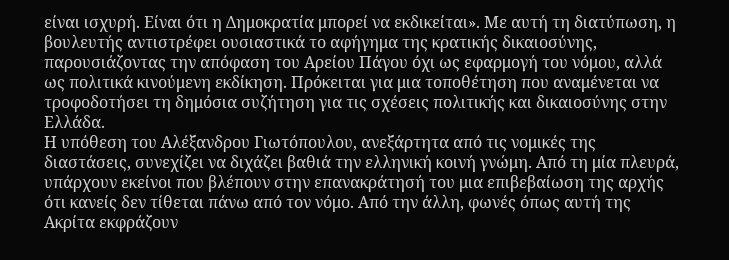είναι ισχυρή. Είναι ότι η Δημοκρατία μπορεί να εκδικείται». Με αυτή τη διατύπωση, η βουλευτής αντιστρέφει ουσιαστικά το αφήγημα της κρατικής δικαιοσύνης, παρουσιάζοντας την απόφαση του Αρείου Πάγου όχι ως εφαρμογή του νόμου, αλλά ως πολιτικά κινούμενη εκδίκηση. Πρόκειται για μια τοποθέτηση που αναμένεται να τροφοδοτήσει τη δημόσια συζήτηση για τις σχέσεις πολιτικής και δικαιοσύνης στην Ελλάδα.
Η υπόθεση του Αλέξανδρου Γιωτόπουλου, ανεξάρτητα από τις νομικές της διαστάσεις, συνεχίζει να διχάζει βαθιά την ελληνική κοινή γνώμη. Από τη μία πλευρά, υπάρχουν εκείνοι που βλέπουν στην επανακράτησή του μια επιβεβαίωση της αρχής ότι κανείς δεν τίθεται πάνω από τον νόμο. Από την άλλη, φωνές όπως αυτή της Ακρίτα εκφράζουν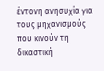έντονη ανησυχία για τους μηχανισμούς που κινούν τη δικαστική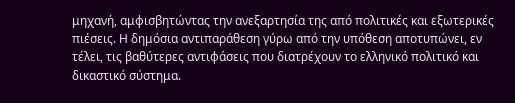μηχανή, αμφισβητώντας την ανεξαρτησία της από πολιτικές και εξωτερικές πιέσεις. Η δημόσια αντιπαράθεση γύρω από την υπόθεση αποτυπώνει, εν τέλει, τις βαθύτερες αντιφάσεις που διατρέχουν το ελληνικό πολιτικό και δικαστικό σύστημα.